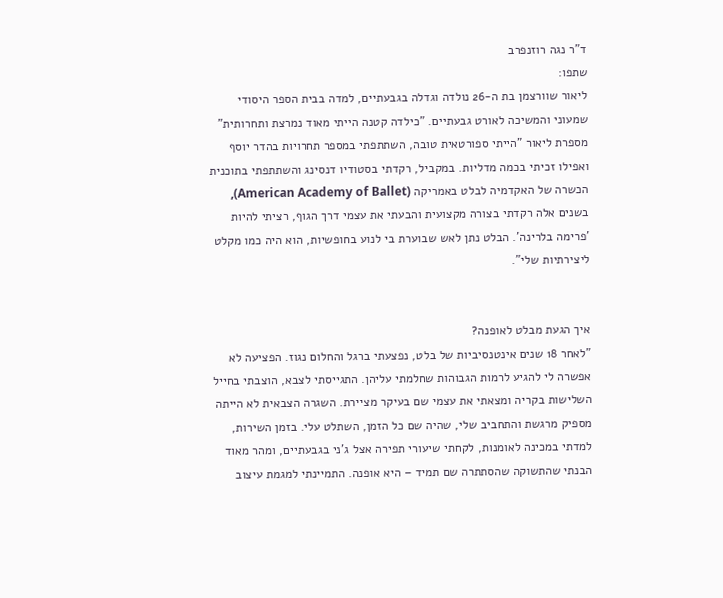ד"ר נגה רוזנפרב
שתפו:
ליאור שוורצמן בת ה-26 נולדה וגדלה בגבעתיים, למדה בבית הספר היסודי שמעוני והמשיכה לאורט גבעתיים. "כילדה קטנה הייתי מאוד נמרצת ותחרותית" מספרת ליאור "הייתי ספורטאית טובה, השתתפתי במספר תחרויות בהדר יוסף ואפילו זכיתי בכמה מדליות. במקביל, רקדתי בסטודיו דנסינג והשתתפתי בתוכנית הכשרה של האקדמיה לבלט באמריקה (American Academy of Ballet), בשנים אלה רקדתי בצורה מקצועית והבעתי את עצמי דרך הגוף, רציתי להיות 'פרימה בלרינה'. הבלט נתן לאש שבוערת בי לנוע בחופשיות, הוא היה כמו מקלט ליצירתיות שלי".


איך הגעת מבלט לאופנה?
"לאחר 18 שנים אינטנסיביות של בלט, נפצעתי ברגל והחלום נגוז. הפציעה לא אפשרה לי להגיע לרמות הגבוהות שחלמתי עליהן. התגייסתי לצבא, הוצבתי בחייל השלישות בקריה ומצאתי את עצמי שם בעיקר מציירת. השגרה הצבאית לא הייתה מספיק מרגשת והתחביב שלי, שהיה שם כל הזמן, השתלט עלי. בזמן השירות, למדתי במכינה לאומנות, לקחתי שיעורי תפירה אצל ג'ני בגבעתיים, ומהר מאוד הבנתי שהתשוקה שהסתתרה שם תמיד – היא אופנה. התמיינתי למגמת עיצוב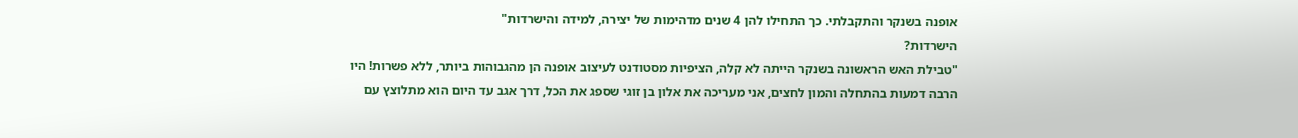אופנה בשנקר והתקבלתי. כך התחילו להן 4 שנים מדהימות של יצירה, למידה והישרדות"
הישרדות?
"טבילת האש הראשונה בשנקר הייתה לא קלה, הציפיות מסטודנט לעיצוב אופנה הן מהגבוהות ביותר, ללא פשרות! היו הרבה דמעות בהתחלה והמון לחצים, אני מעריכה את אלון בן זוגי שספג את הכל, דרך אגב עד היום הוא מתלוצץ עם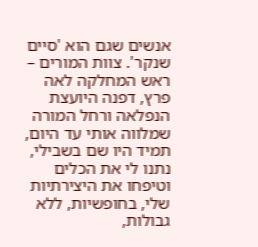אנשים שגם הוא 'סיים שנקר'. צוות המורים – ראש המחלקה לאה פרץ, דפנה היועצת הנפלאה ורחל המורה שמלווה אותי עד היום, תמיד היו שם בשבילי, נתנו לי את הכלים וטיפחו את היצירתיות שלי, בחופשיות, ללא גבולות,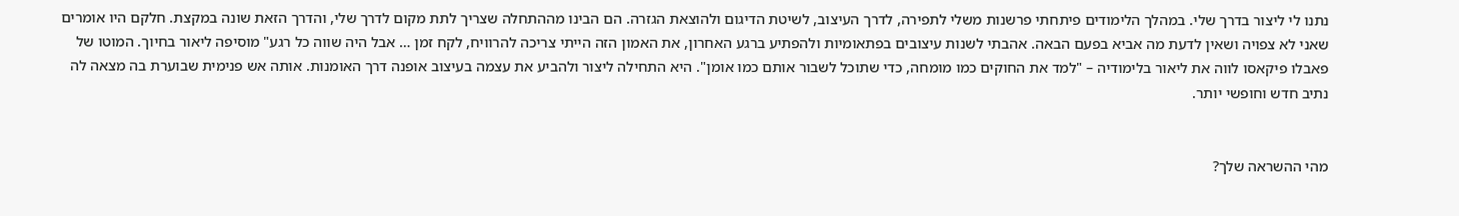נתנו לי ליצור בדרך שלי. במהלך הלימודים פיתחתי פרשנות משלי לתפירה, לדרך העיצוב, לשיטת הדיגום ולהוצאת הגזרה. הם הבינו מההתחלה שצריך לתת מקום לדרך שלי, והדרך הזאת שונה במקצת. חלקם היו אומרים שאני לא צפויה ושאין לדעת מה אביא בפעם הבאה. אהבתי לשנות עיצובים בפתאומיות ולהפתיע ברגע האחרון, את האמון הזה הייתי צריכה להרוויח, לקח זמן … אבל היה שווה כל רגע" מוסיפה ליאור בחיוך. המוטו של פאבלו פיקאסו לווה את ליאור בלימודיה – "למד את החוקים כמו מומחה, כדי שתוכל לשבור אותם כמו אומן". היא התחילה ליצור ולהביע את עצמה בעיצוב אופנה דרך האומנות. אותה אש פנימית שבוערת בה מצאה לה נתיב חדש וחופשי יותר.


מהי ההשראה שלך?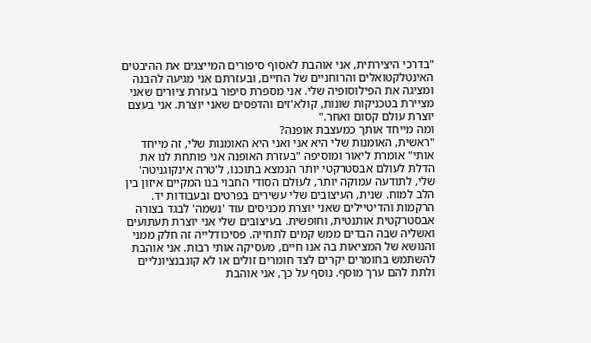"בדרכי היצירתית, אני אוהבת לאסוף סיפורים המייצגים את ההיבטים האינטלקטואלים והרוחניים של החיים, ובעזרתם אני מגיעה להבנה ומציגה את הפילוסופיה שלי. אני מספרת סיפור בעזרת ציורים שאני מציירת בטכניקות שונות, קולא'זים והדפסים שאני יוצרת. אני בעצם יוצרת עולם קסום ואחר."
ומה מייחד אותך כמעצבת אופנה?
"ראשית, האומנות שלי היא אני ואני היא האומנות שלי, זה מייחד אותי" אומרת ליאור ומוסיפה "בעזרת האופנה אני פותחת לנו את הדלת לעולם אבסטרקטי יותר הנמצא בתוכנו, ל'טרה אינקוגניטה' שלי, לתודעה עמוקה יותר, לעולם הסודי החבוי בנו המקיים איזון בין הלב למוח. שנית, העיצובים שלי עשירים בפרטים ובעבודות יד. הרקמות והדיטיילים שאני יוצרת מכניסים עוד 'נשמה' לבגד בצורה אבסטרקטית אותנטית, וחופשית. בעיצובים שלי אני יוצרת תעתועים ואשליה שבה הבדים ממש קמים לתחייה. פסיכודלייה זה חלק ממני והנושא של המציאות בה אנו חיים, מעסיקה אותי רבות. אני אוהבת להשתמש בחומרים יקרים לצד חומרים זולים או לא קונבנציונליים ולתת להם ערך מוסף. נוסף על כך, אני אוהבת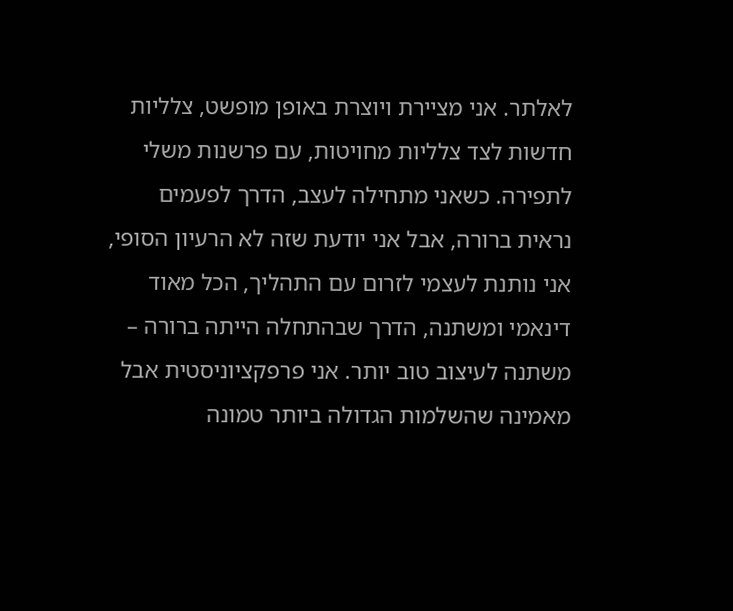לאלתר. אני מציירת ויוצרת באופן מופשט, צלליות חדשות לצד צלליות מחויטות, עם פרשנות משלי לתפירה. כשאני מתחילה לעצב, הדרך לפעמים נראית ברורה, אבל אני יודעת שזה לא הרעיון הסופי, אני נותנת לעצמי לזרום עם התהליך, הכל מאוד דינאמי ומשתנה, הדרך שבהתחלה הייתה ברורה – משתנה לעיצוב טוב יותר. אני פרפקציוניסטית אבל מאמינה שהשלמות הגדולה ביותר טמונה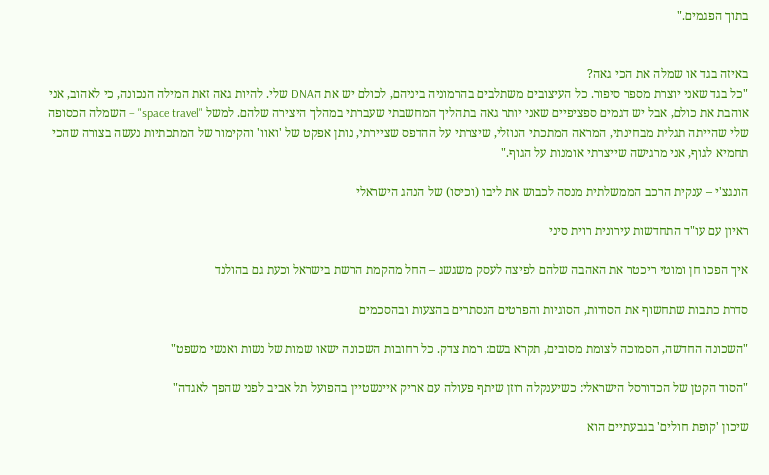בתוך הפגמים."


באיזה בגד או שמלה את הכי גאה?
"כל בגד שאני יוצרת מספר סיפור. כל העיצובים משתלבים בהרמוניה ביניהם, לכולם יש את הDNA שלי. להיות גאה זאת המילה הנכונה, כי לאהוב, אני אוהבת את כולם, אבל יש דגמים ספציפיים שאני יותר גאה בתהליך המחשבתי שעברתי במהלך היצירה שלהם. למשל "space travel" – השמלה הכסופה שלי שהייתה תגלית מבחינתי, המראה המתכתי הנוזלי, שיצרתי על ההדפס שציירתי, נותן אפקט של 'ואוו' והקימור של המתכתיות נעשה בצורה שהכי תחמיא לגוף, אני מרגישה שייצרתי אומנות על הגוף."

הונגצ'י – ענקית הרכב הממשלתית מנסה לכבוש את ליבו (וכיסו) של הנהג הישראלי

ראיון עם עו"ד התחדשות עירונית רוית סיני

איך הפכו חן ומוטי ריכטר את האהבה שלהם לפיצה לעסק משגשג – החל מהקמת הרשת בישראל וכעת גם בהולנד

סדרת כתבות שתחשוף את הסודות, הסוגיות והפרטים הנסתרים בהצעות ובהסכמים

"השכונה החדשה, הסמוכה לצומת מסובים, תקרא בשם: רמת צדק. כל רחובות השכונה ישאו שמות של נשות ואנשי משפט"

"הסוד הקטן של הכדורסל הישראלי: כשיענקלה רוזן שיתף פעולה עם אריק איינשטיין בהפועל תל אביב לפני שהפך לאגדה"

שיכון 'קופת חולים' בגבעתיים הוא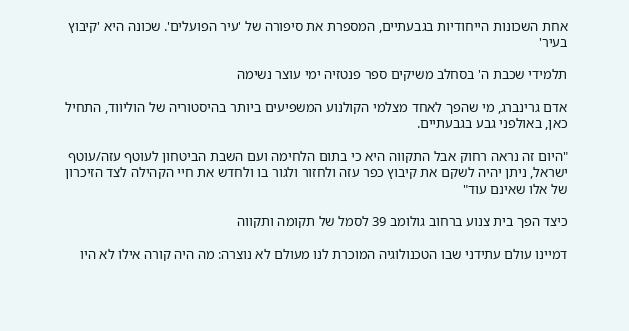אחת השכונות הייחודיות בגבעתיים, המספרת את סיפורה של 'עיר הפועלים'. שכונה היא 'קיבוץ בעיר'

תלמידי שכבת ה' בסחלב משיקים ספר פנטזיה ימי עוצר נשימה

אדם גרינברג, מי שהפך לאחד מצלמי הקולנוע המשפיעים ביותר בהיסטוריה של הוליווד, התחיל כאן, באולפני גבע בגבעתיים.

"היום זה נראה רחוק אבל התקווה היא כי בתום הלחימה ועם השבת הביטחון לעוטף עזה/עוטף ישראל, ניתן יהיה לשקם את קיבוץ כפר עזה ולחזור ולגור בו ולחדש את חיי הקהילה לצד הזיכרון של אלו שאינם עוד"

כיצד הפך בית צנוע ברחוב גולומב 39 לסמל של תקומה ותקווה

דמיינו עולם עתידני שבו הטכנולוגיה המוכרת לנו מעולם לא נוצרה: מה היה קורה אילו לא היו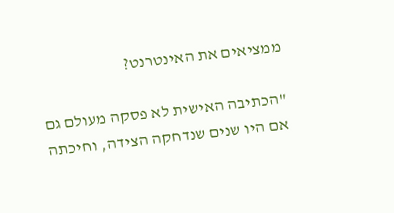ממציאים את האינטרנט?

"הכתיבה האישית לא פסקה מעולם גם אם היו שנים שנדחקה הצידה, וחיכתה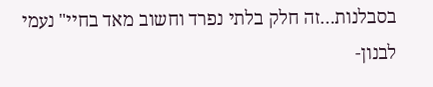בסבלנות…זה חלק בלתי נפרד וחשוב מאד בחיי" נעמי לבנון-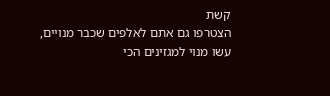קשת
הצטרפו גם אתם לאלפים שכבר מנויים,
עשו מנוי למגזינים הכי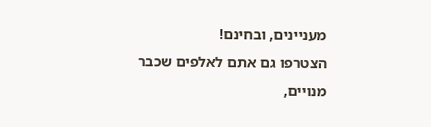מעניינים, ובחינם!
הצטרפו גם אתם לאלפים שכבר מנויים,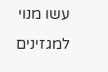עשו מנוי למגזינים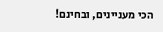הכי מעניינים, ובחינם!